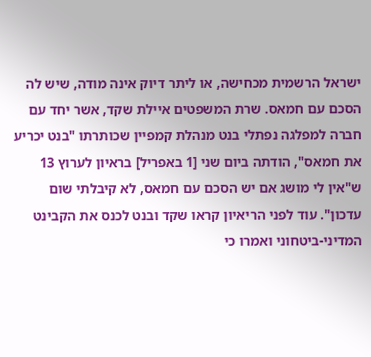ישראל הרשמית מכחישה, או ליתר דיוק אינה מודה, שיש לה הסכם עם חמאס. שרת המשפטים איילת שקד, אשר יחד עם חברה למפלגה נפתלי בנט מנהלת קמפיין שכותרתו "בנט יכריע את חמאס", הודתה ביום שני [1 באפריל] בראיון לערוץ 13 ש"אין לי מושג אם יש הסכם עם חמאס, לא קיבלתי שום עדכון". עוד לפני הריאיון קראו שקד ובנט לכנס את הקבינט המדיני-ביטחוני ואמרו כי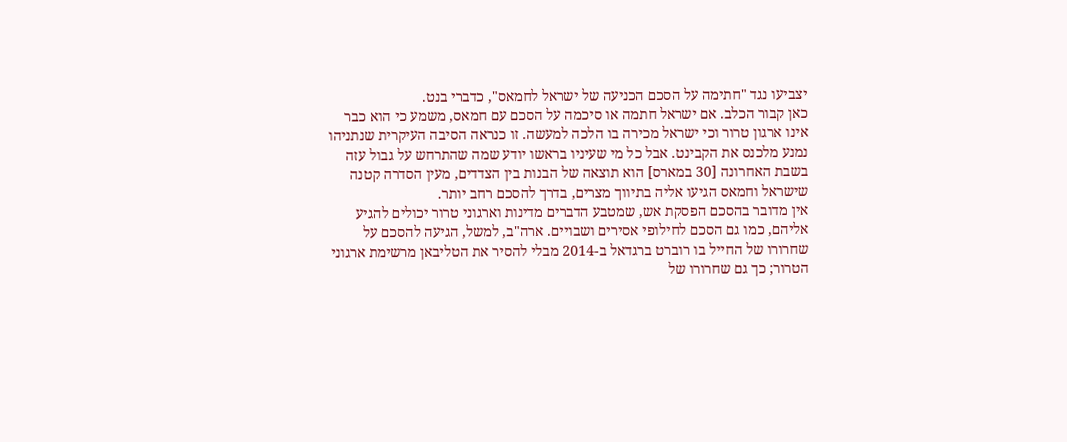יצביעו נגד "חתימה על הסכם הכניעה של ישראל לחמאס", כדברי בנט.
כאן קבור הכלב. אם ישראל חתמה או סיכמה על הסכם עם חמאס, משמע כי הוא כבר אינו ארגון טרור וכי ישראל מכירה בו הלכה למעשה. זו כנראה הסיבה העיקרית שנתניהו נמנע מלכנס את הקבינט. אבל כל מי שעיניו בראשו יודע שמה שהתרחש על גבול עזה בשבת האחרונה [30 במארס] הוא תוצאה של הבנות בין הצדדים, מעין הסדרה קטנה שישראל וחמאס הגיעו אליה בתיווך מצרים, בדרך להסכם רחב יותר.
אין מדובר בהסכם הפסקת אש, שמטבע הדברים מדינות וארגוני טרור יכולים להגיע אליהם, כמו גם הסכם לחילופי אסירים ושבויים. ארה"ב, למשל, הגיעה להסכם על שחרורו של החייל בו רוברט ברגדאל ב-2014 מבלי להסיר את הטליבאן מרשימת ארגוני הטרור; כך גם שחרורו של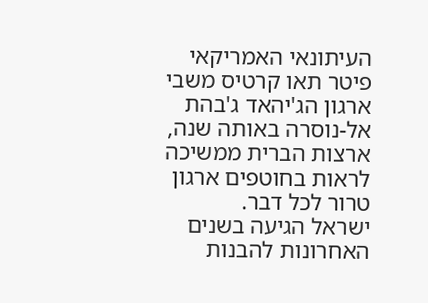העיתונאי האמריקאי פיטר תאו קרטיס משבי ארגון הג'יהאד ג'בהת אל-נוסרה באותה שנה, ארצות הברית ממשיכה לראות בחוטפים ארגון טרור לכל דבר.
ישראל הגיעה בשנים האחרונות להבנות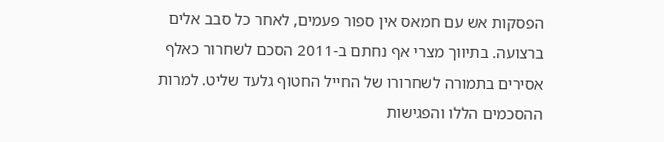הפסקות אש עם חמאס אין ספור פעמים, לאחר כל סבב אלים ברצועה. בתיווך מצרי אף נחתם ב-2011 הסכם לשחרור כאלף אסירים בתמורה לשחרורו של החייל החטוף גלעד שליט. למרות ההסכמים הללו והפגישות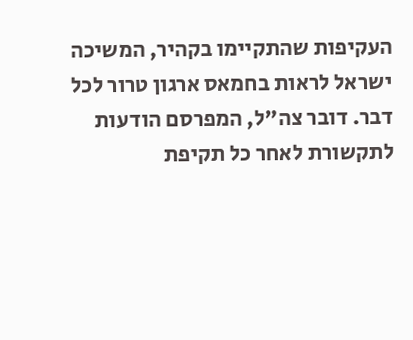העקיפות שהתקיימו בקהיר, המשיכה ישראל לראות בחמאס ארגון טרור לכל דבר. דובר צה"ל, המפרסם הודעות לתקשורת לאחר כל תקיפת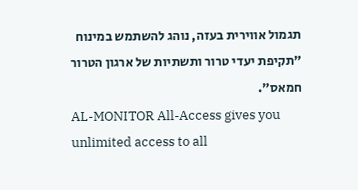תגמול אווירית בעזה, נוהג להשתמש במינוח "תקיפת יעדי טרור ותשתיות של ארגון הטרור חמאס".
AL-MONITOR All-Access gives you unlimited access to all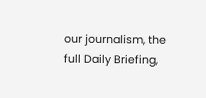our journalism, the full Daily Briefing,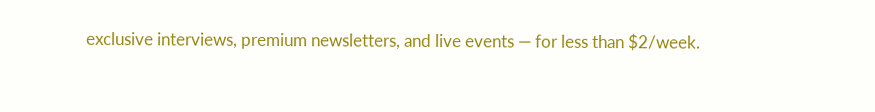exclusive interviews, premium newsletters, and live events — for less than $2/week.